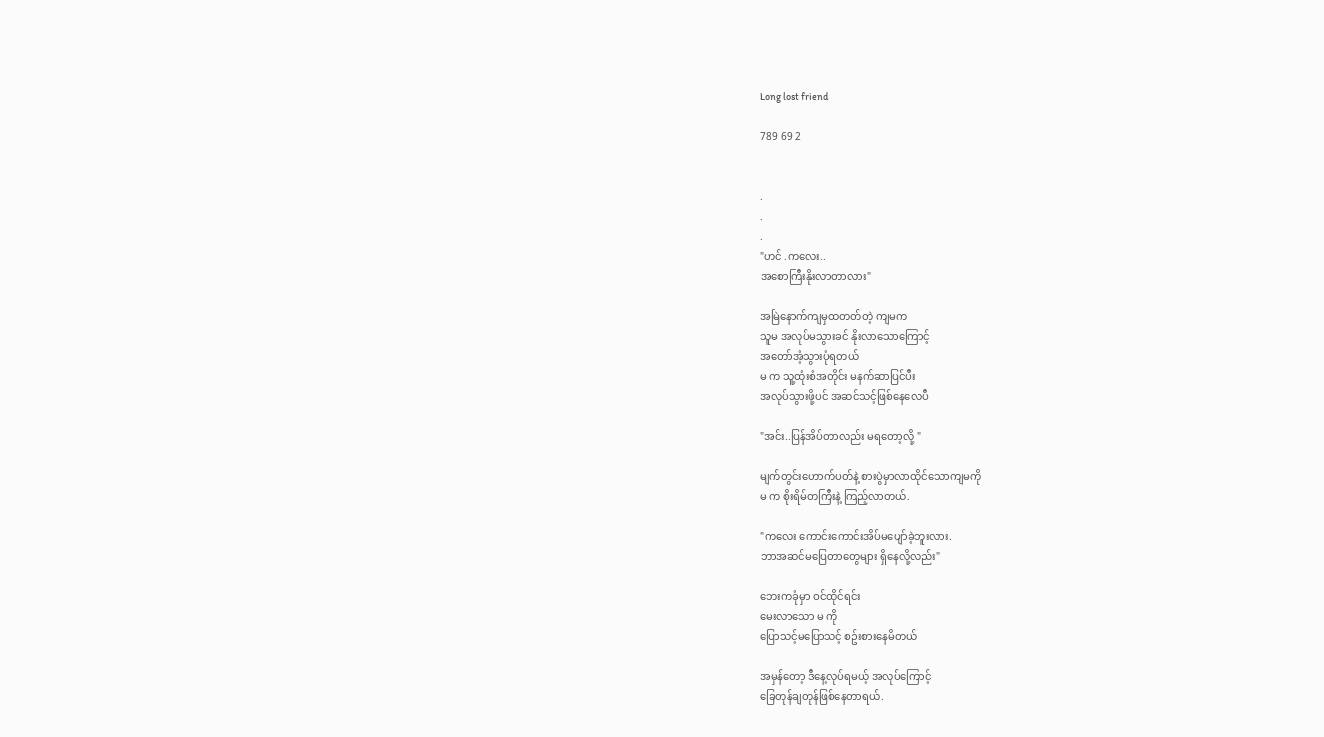Long lost friend

789 69 2


.
.
.
"ဟင် .ကလေး..
အစောကြီးနိုးလာတာလား"

အမြဲနောက်ကျမှထတတ်တဲ့ ကျမက
သူမ အလုပ်မသွားခင် နိုးလာသောကြောင့်
အတော်အံ့သွားပုံရတယ်
မ က သူ့ထုံးစံအတိုင်း မနက်ဆာပြင်ပီး
အလုပ်သွားဖို့ပင် အဆင်သင့်ဖြစ်နေလေပီ

"အင်း..ပြန်အိပ်တာလည်း မရတော့လို့ "

မျက်တွင်းဟောက်ပတ်နဲ့ စားပွဲမှာလာထိုင်သောကျမကို
မ က စိုးရိမ်တကြီးနဲ့ ကြည့်လာတယ်.

"ကလေး ကောင်းကောင်းအိပ်မပျော်ခဲ့ဘူးလား.
ဘာအဆင်မပြေတာတွေများ ရှိနေလို့လည်း"

ဘေးကခုံမှာ ဝင်ထိုင်ရင်း
မေးလာသော မ ကို
ပြောသင့်မပြောသင့် စဥ်းစားနေမိတယ်

အမှန်တော့ ဒီနေ့လုပ်ရမယ့် အလုပ်ကြောင့်
ခြေတုန်ချတုန်ဖြစ်နေတာရယ်.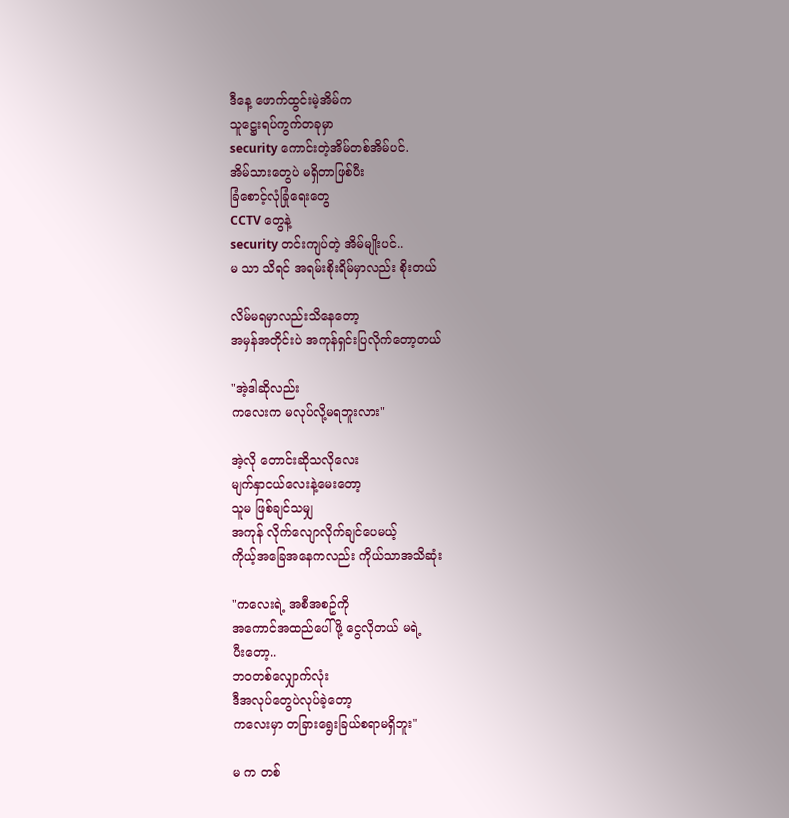ဒီနေ့ ဖောက်ထွင်းမဲ့အိမ်က
သူဋ္ဌေးရပ်ကွက်တခုမှာ
security ကောင်းတဲ့အိမ်တစ်အိမ်ပင်.
အိမ်သားတွေပဲ မရှိတာဖြစ်ပီး
ခြံစောင့်လုံခြုံရေးတွေ
CCTV တွေနဲ့
security တင်းကျပ်တဲ့ အိမ်မျိုးပင်..
မ သာ သိရင် အရမ်းစိုးရိမ်မှာလည်း စိုးတယ်

လိမ်မရမှာလည်းသိနေတော့
အမှန်အတိုင်းပဲ အကုန်ရှင်းပြလိုက်တော့တယ်

"အဲ့ဒါဆိုလည်း
ကလေးက မလုပ်လို့မရဘူးလား"

အဲ့လို တောင်းဆိုသလိုလေး
မျက်နှာငယ်လေးနဲ့မေးတော့
သူမ ဖြစ်ချင်သမျှ
အကုန် လိုက်လျောလိုက်ချင်ပေမယ့်
ကိုယ့်အခြေအနေကလည်း ကိုယ်သာအသိဆုံး

"ကလေးရဲ့ အစီအစဥ်ကို
အကောင်အထည်ပေါ်ဖို့ ငွေလိုတယ် မရဲ့
ပီးတော့..
ဘဝတစ်လျှောက်လုံး
ဒီအလုပ်တွေပဲလုပ်ခဲ့တော့
ကလေးမှာ တခြားရွေးခြယ်စရာမရှိဘူး"

မ က တစ်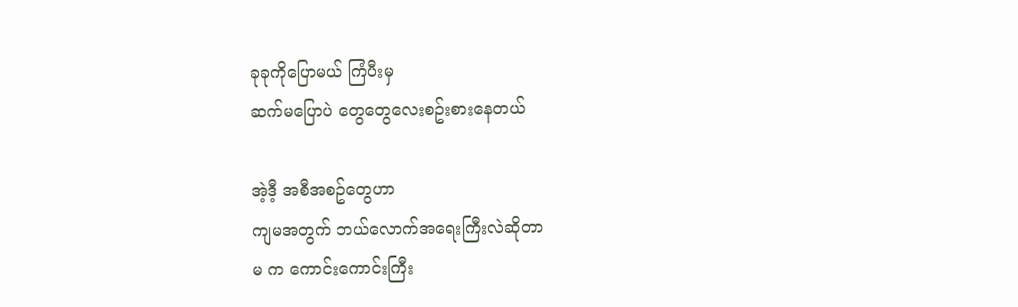ခုခုကိုပြောမယ် ကြံပီးမှ
ဆက်မပြောပဲ တွေတွေလေးစဥ်းစားနေတယ်

အဲ့ဒီ့ အစီအစဥ်တွေဟာ
ကျမအတွက် ဘယ်လောက်အရေးကြီးလဲဆိုတာ
မ က ကောင်းကောင်းကြီး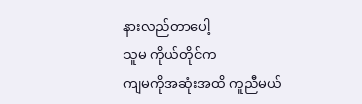နားလည်တာပေါ့
သူမ ကိုယ်တိုင်က
ကျမကိုအဆုံးအထိ ကူညီမယ်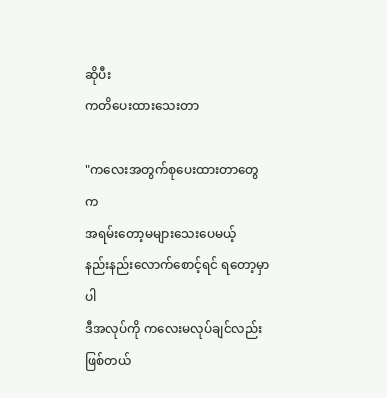ဆိုပီး
ကတိပေးထားသေးတာ

"ကလေးအတွက်စုပေးထားတာတွေက
အရမ်းတော့မများသေးပေမယ့်
နည်းနည်းလောက်စောင့်ရင် ရတော့မှာပါ
ဒီအလုပ်ကို ကလေးမလုပ်ချင်လည်းဖြစ်တယ်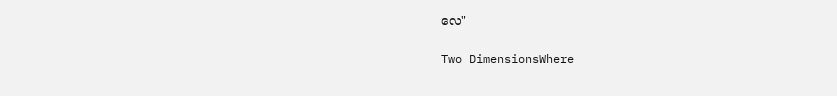လေ"

Two DimensionsWhere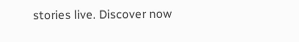stories live. Discover now